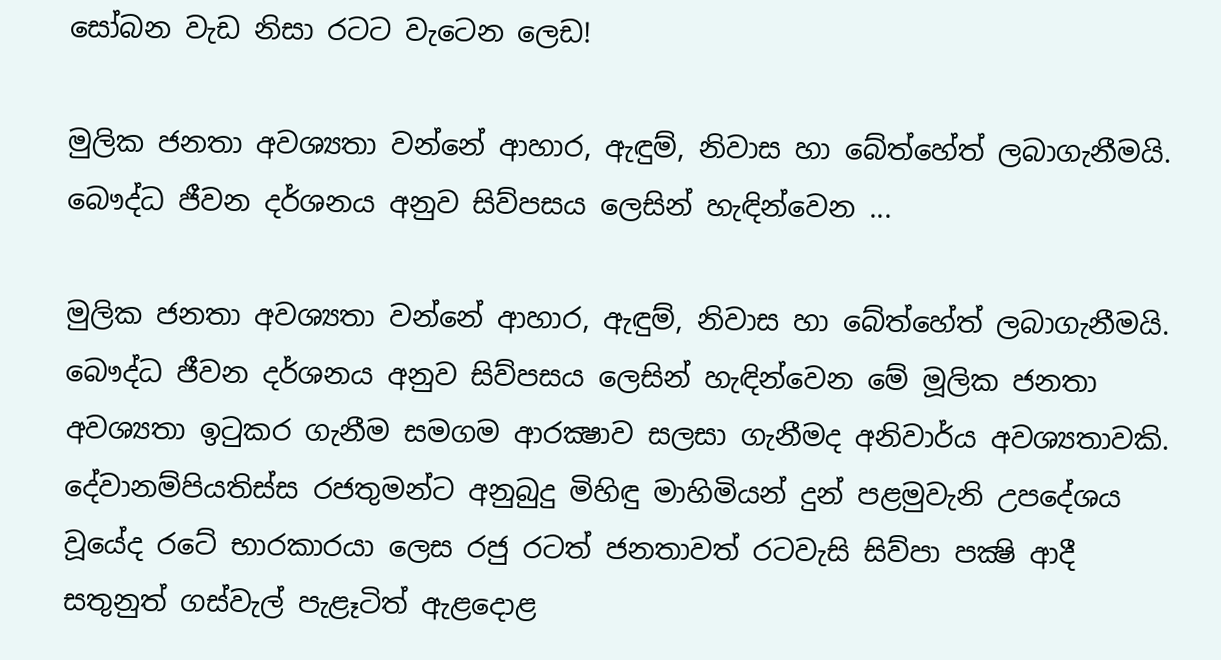සෝබන වැඩ නිසා රටට වැටෙන ලෙඩ!

මුලික ජනතා අවශ්‍යතා වන්නේ ආහාර, ඇඳුම්, නිවාස හා බේත්හේත් ලබාගැනීමයි. බෞද්ධ ජීවන දර්ශනය අනුව සිව්පසය ලෙසින් හැඳින්වෙන ...

මුලික ජනතා අවශ්‍යතා වන්නේ ආහාර, ඇඳුම්, නිවාස හා බේත්හේත් ලබාගැනීමයි. බෞද්ධ ජීවන දර්ශනය අනුව සිව්පසය ලෙසින් හැඳින්වෙන මේ මූලික ජනතා අවශ්‍යතා ඉටුකර ගැනීම සමගම ආරක්‍ෂාව සලසා ගැනීමද අනිවාර්ය අවශ්‍යතාවකි. දේවානම්පියතිස්‌ස රජතුමන්ට අනුබුදු මිහිඳු මාහිමියන් දුන් පළමුවැනි උපදේශය වූයේද රටේ භාරකාරයා ලෙස රජු රටත් ජනතාවත් රටවැසි සිව්පා පක්‍ෂි ආදී සතුනුත් ගස්‌වැල් පැළෑටිත් ඇළදොළ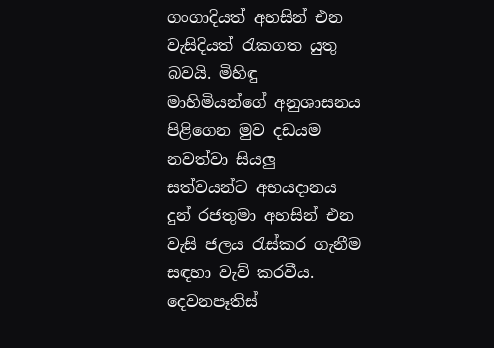ගංගාදියත් අහසින් එන වැසිදියත් රැකගත යුතු බවයි. මිහිඳු මාහිමියන්ගේ අනුශාසනය පිළිගෙන මුව දඩයම නවත්වා සියලු සත්වයන්ට අභයදානය දුන් රජතුමා අහසින් එන වැසි ජලය රැස්‌කර ගැනීම සඳහා වැව් කරවීය. දෙවනපෑතිස්‌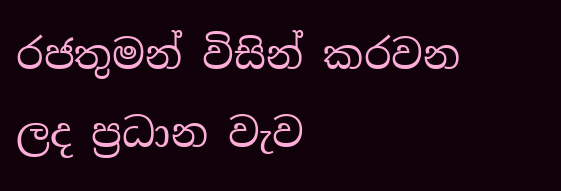රජතුමන් විසින් කරවන ලද ප්‍රධාන වැව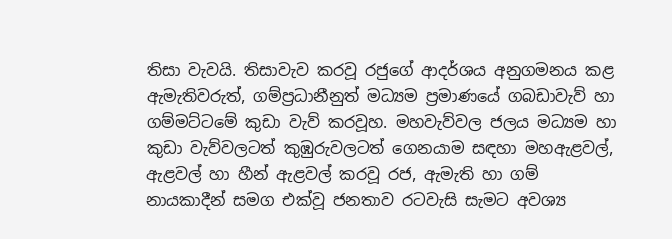තිසා වැවයි. තිසාවැව කරවූ රජුගේ ආදර්ශය අනුගමනය කළ ඇමැතිවරුත්, ගම්ප්‍රධානීනුත් මධ්‍යම ප්‍රමාණයේ ගබඩාවැව් හා ගම්මට්‌ටමේ කුඩා වැව් කරවූහ. මහවැව්වල ජලය මධ්‍යම හා කුඩා වැව්වලටත් කුඹුරුවලටත් ගෙනයාම සඳහා මහඇළවල්, ඇළවල් හා හීන් ඇළවල් කරවූ රජ, ඇමැති හා ගම් නායකාදීන් සමග එක්‌වූ ජනතාව රටවැසි සැමට අවශ්‍ය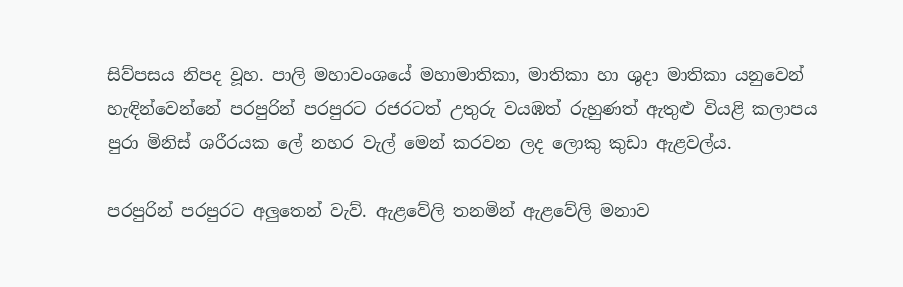සිව්පසය නිපද වූහ. පාලි මහාවංශයේ මහාමාතිකා, මාතිකා හා ශුදා මාතිකා යනුවෙන් හැඳින්වෙන්නේ පරපුරින් පරපුරට රජරටත් උතුරු වයඹත් රුහුණත් ඇතුළු වියළි කලාපය පුරා මිනිස්‌ ශරීරයක ලේ නහර වැල් මෙන් කරවන ලද ලොකු කුඩා ඇළවල්ය.

පරපුරින් පරපුරට අලුතෙන් වැව්. ඇළවේලි තනමින් ඇළවේලි මනාව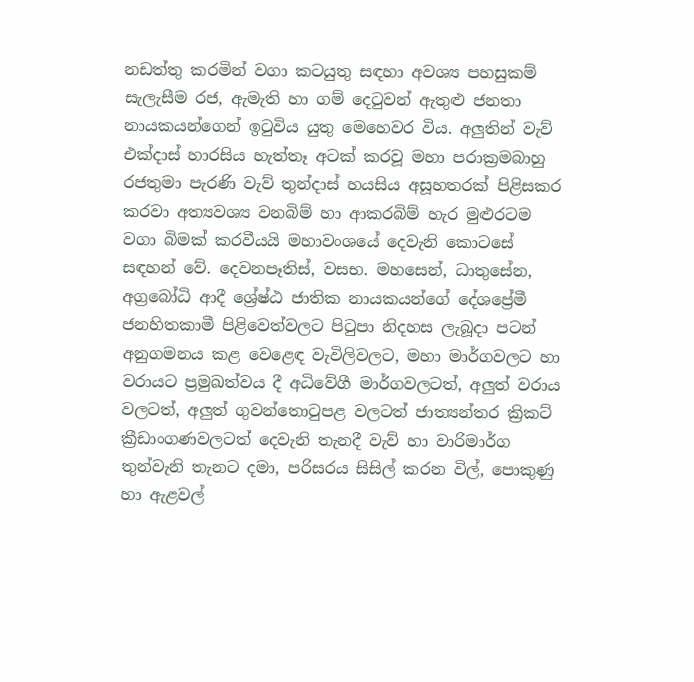නඩත්තු කරමින් වගා කටයුතු සඳහා අවශ්‍ය පහසුකම් සැලැසීම රජ, ඇමැති හා ගම් දෙටුවන් ඇතුළු ජනතා නායකයන්ගෙන් ඉටුවිය යුතු මෙහෙවර විය. අලුතින් වැව් එක්‌දාස්‌ හාරසිය හැත්තෑ අටක්‌ කරවූ මහා පරාක්‍රමබාහු රජතුමා පැරණි වැව් තුන්දාස්‌ හයසිය අසූහතරක්‌ පිළිසකර කරවා අත්‍යවශ්‍ය වනබිම් හා ආකරබිම් හැර මුළුරටම වගා බිමක්‌ කරවීයයි මහාවංශයේ දෙවැනි කොටසේ සඳහන් වේ. දෙවනපෑතිස්‌, වසභ. මහසෙන්, ධාතුසේන, අග්‍රබෝධි ආදී ශ්‍රේෂ්ඨ ජාතික නායකයන්ගේ දේශප්‍රේමී ජනහිතකාමී පිළිවෙත්වලට පිටුපා නිදහස ලැබූදා පටන් අනුගමනය කළ වෙළෙඳ වැවිලිවලට, මහා මාර්ගවලට හා වරායට ප්‍රමුඛත්වය දී අධිවේගී මාර්ගවලටත්, අලුත් වරාය වලටත්, අලුත් ගුවන්තොටුපළ වලටත් ජාත්‍යන්තර ක්‍රිකට්‌ ක්‍රීඩාංගණවලටත් දෙවැනි තැනදී වැව් හා වාරිමාර්ග තුන්වැනි තැනට දමා, පරිසරය සිසිල් කරන විල්, පොකුණු හා ඇළවල්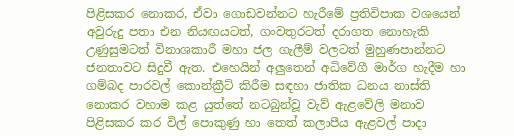පිළිසකර නොකර, ඒවා ගොඩවන්නට හැරීමේ ප්‍රතිවිපාක වශයෙන් අවුරුදු පතා එන නියඟයටත්, ගංවතුරටත් දරාගත නොහැකි උණුසුමටත් විනාශකාරී මහා ජල ගැලීම් වලටත් මුහුණපාන්නට ජනතාවට සිදුවී ඇත. එහෙයින් අලුතෙන් අධිවේගී මාර්ග හැදීම හා ගම්බද පාරවල් කොන්ක්‍රීට්‌ කිරීම සඳහා ජාතික ධනය නාස්‌ති නොකර වහාම කළ යුත්තේ නටබුන්වූ වැව් ඇළවේලි මනාව පිළිසකර කර විල් පොකුණු හා තෙත් කලාපීය ඇළවල් පාදා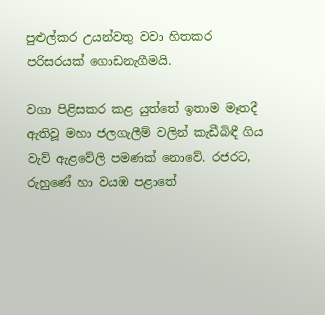පුළුල්කර උයන්වතු වවා හිතකර පරිසරයක්‌ ගොඩනැගීමයි.

වගා පිළිසකර කළ යුත්තේ ඉතාම මෑතදී ඇතිවූ මහා ජලගැලීම් වලින් කැඩීබිඳී ගිය වැව් ඇළවේලි පමණක්‌ නොවේ. රජරට, රුහුණේ හා වයඹ පළාතේ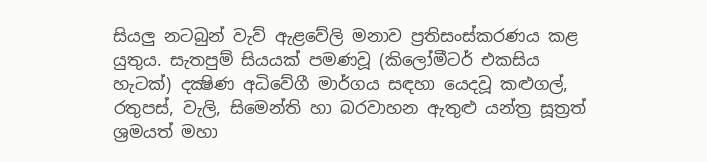සියලු නටබුන් වැව් ඇළවේලි මනාව ප්‍රතිසංස්‌කරණය කළ යුතුය. සැතපුම් සියයක්‌ පමණවූ (කිලෝමීටර් එකසිය හැටක්‌) දක්‍ෂිණ අධිවේගී මාර්ගය සඳහා යෙදවූ කළුගල්, රතුපස්‌, වැලි, සිමෙන්ති හා බරවාහන ඇතුළු යන්ත්‍ර සූත්‍රත් ශ්‍රමයත් මහා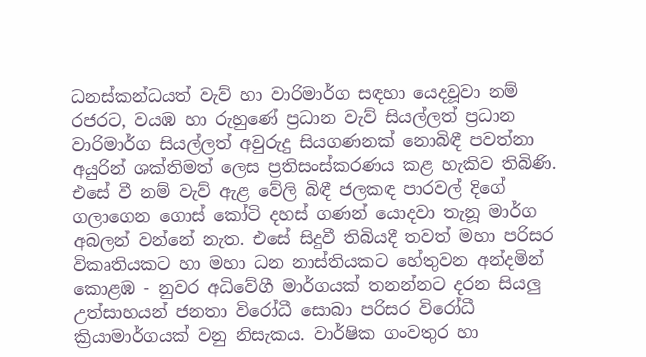ධනස්‌කන්ධයත් වැව් හා වාරිමාර්ග සඳහා යෙදවූවා නම් රජරට, වයඹ හා රුහුණේ ප්‍රධාන වැව් සියල්ලත් ප්‍රධාන වාරිමාර්ග සියල්ලත් අවුරුදු සියගණනක්‌ නොබිඳී පවත්නා අයුරින් ශක්‌තිමත් ලෙස ප්‍රතිසංස්‌කරණය කළ හැකිව තිබිණි. එසේ වී නම් වැව් ඇළ වේලි බිඳී ජලකඳ පාරවල් දිගේ ගලාගෙන ගොස්‌ කෝටි දහස්‌ ගණන් යොදවා තැනූ මාර්ග අබලන් වන්නේ නැත. එසේ සිදුවී තිබියදී තවත් මහා පරිසර විකෘතියකට හා මහා ධන නාස්‌තියකට හේතුවන අන්දමින් කොළඹ - නුවර අධිවේගී මාර්ගයක්‌ තනන්නට දරන සියලු උත්සාහයන් ජනතා විරෝධී සොබා පරිසර විරෝධී ක්‍රියාමාර්ගයක්‌ වනු නිසැකය. වාර්ෂික ගංවතුර හා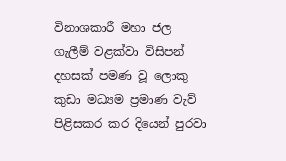විනාශකාරී මහා ජල ගැලීම් වළක්‌වා විසිපන් දහසක්‌ පමණ වූ ලොකු කුඩා මධ්‍යම ප්‍රමාණ වැව් පිළිසකර කර දියෙන් පුරවා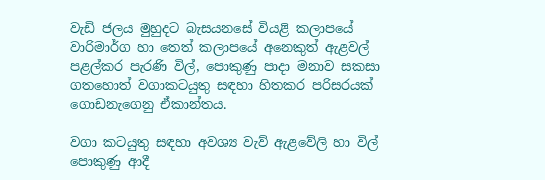වැඩි ජලය මුහුදට බැසයනසේ වියළි කලාපයේ වාරිමාර්ග හා තෙත් කලාපයේ අනෙකුත් ඇළවල් පළල්කර පැරණි විල්, පොකුණු පාදා මනාව සකසා ගතහොත් වගාකටයුතු සඳහා හිතකර පරිසරයක්‌ ගොඩනැගෙනු ඒකාන්තය.

වගා කටයුතු සඳහා අවශ්‍ය වැව් ඇළවේලි හා විල් පොකුණු ආදී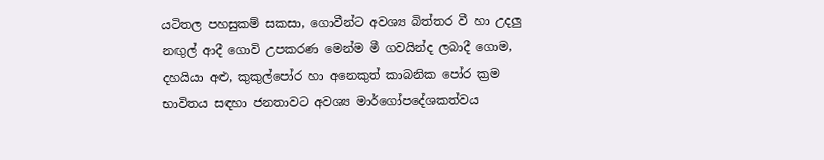යටිතල පහසුකම් සකසා, ගොවීන්ට අවශ්‍ය බිත්තර වී හා උදලු නඟුල් ආදී ගොවි උපකරණ මෙන්ම මී ගවයින්ද ලබාදී ගොම, දහයියා අළු, කුකුල්පෝර හා අනෙකුත් කාබනික පෝර ක්‍රම භාවිතය සඳහා ජනතාවට අවශ්‍ය මාර්ගෝපදේශකත්වය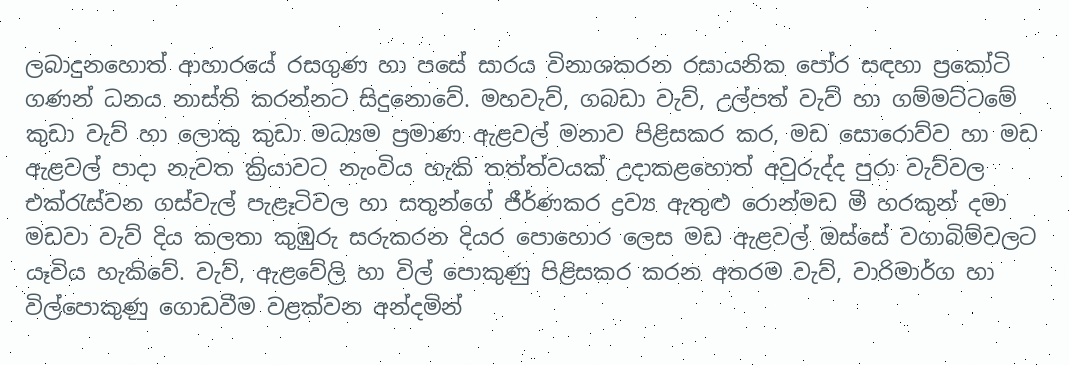ලබාදුනහොත් ආහාරයේ රසගුණ හා පසේ සාරය විනාශකරන රසායනික පෝර සඳහා ප්‍රකෝටි ගණන් ධනය නාස්‌ති කරන්නට සිදුනොවේ. මහවැව්, ගබඩා වැව්, උල්පත් වැව් හා ගම්මට්‌ටමේ කුඩා වැව් හා ලොකු කුඩා මධ්‍යම ප්‍රමාණ ඇළවල් මනාව පිළිසකර කර, මඩ සොරොව්ව හා මඩ ඇළවල් පාදා නැවත ක්‍රියාවට නැංවිය හැකි තත්ත්වයක්‌ උදාකළහොත් අවුරුද්ද පුරා වැව්වල එක්‌රැස්‌වන ගස්‌වැල් පැළෑටිවල හා සතුන්ගේ ජීර්ණකර ද්‍රව්‍ය ඇතුළු රොන්මඩ මී හරකුන් දමා මඩවා වැව් දිය කලතා කුඹුරු සරුකරන දියර පොහොර ලෙස මඩ ඇළවල් ඔස්‌සේ වගාබිම්වලට යෑවිය හැකිවේ. වැව්, ඇළවේලි හා විල් පොකුණු පිළිසකර කරන අතරම වැව්, වාරිමාර්ග හා විල්පොකුණු ගොඩවීම වළක්‌වන අන්දමින්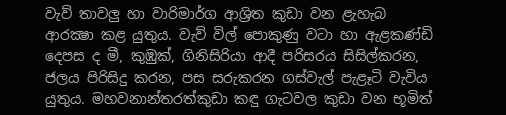වැව් තාවලු හා වාරිමාර්ග ආශ්‍රිත කුඩා වන ළැහැබ ආරක්‍ෂා කළ යුතුය. වැව් විල් පොකුණු වටා හා ඇළකණ්‌ඩි දෙපස ද මී, කුඹුක්‌, ගිනිසිරියා ආදී පරිසරය සිසිල්කරන, ජලය පිරිසිදු කරන, පස සරුකරන ගස්‌වැල් පැළෑටි වැවිය යුතුය. මහවනාන්තරත්කුඩා කඳු ගැටවල කුඩා වන භූමිත්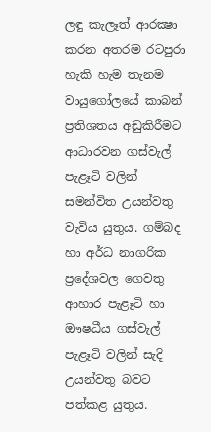ලඳු කැලෑත් ආරක්‍ෂා කරන අතරම රටපුරා හැකි හැම තැනම වායුගෝලයේ කාබන් ප්‍රතිශතය අඩුකිරීමට ආධාරවන ගස්‌වැල් පැළෑටි වලින් සමන්විත උයන්වතු වැවිය යුතුය. ගම්බද හා අර්ධ නාගරික ප්‍රදේශවල ගෙවතු ආහාර පැළෑටි හා ඖෂධීය ගස්‌වැල් පැළෑටි වලින් සැදි උයන්වතු බවට පත්කළ යුතුය.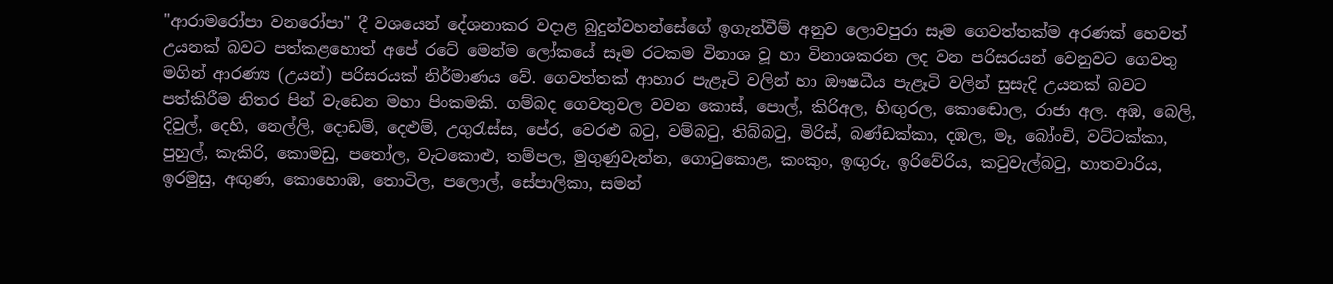"ආරාමරෝපා වනරෝපා" දී වශයෙන් දේශනාකර වදාළ බුදුන්වහන්සේගේ ඉගැන්වීම් අනුව ලොවපුරා සෑම ගෙවත්තක්‌ම අරණක්‌ හෙවත් උයනක්‌ බවට පත්කළහොත් අපේ රටේ මෙන්ම ලෝකයේ සෑම රටකම විනාශ වූ හා විනාශකරන ලද වන පරිසරයන් වෙනුවට ගෙවතු මගින් ආරණ්‍ය (උයන්) පරිසරයක්‌ නිර්මාණය වේ. ගෙවත්තක්‌ ආහාර පැළෑටි වලින් හා ඖෂධීය පැළෑටි වලින් සුසැදි උයනක්‌ බවට පත්කිරීම නිතර පින් වැඩෙන මහා පිංකමකි. ගම්බද ගෙවතුවල වවන කොස්‌, පොල්, කිරිඅල, හිඟුරල, කොඬොල, රාජා අල. අඹ, බෙලි, දිවුල්, දෙහි, නෙල්ලි, දොඩම්, දෙළුම්, උගුරැස්‌ස, පේර, වෙරළු බටු, වම්බටු, තිබ්බටු, මිරිස්‌, බණ්‌ඩක්‌කා, දඹල, මෑ, බෝංචි, වට්‌ටක්‌කා, පුහුල්, කැකිරි, කොමඩු, පතෝල, වැටකොළු, තම්පල, මුගුණුවැන්න, ගොටුකොළ, කංකුං, ඉඟුරු, ඉරිවේරිය, කටුවැල්බටු, හාතවාරිය, ඉරමුසු, අඟුණ, කොහොඹ, තොටිල, පලොල්, සේපාලිකා, සමන්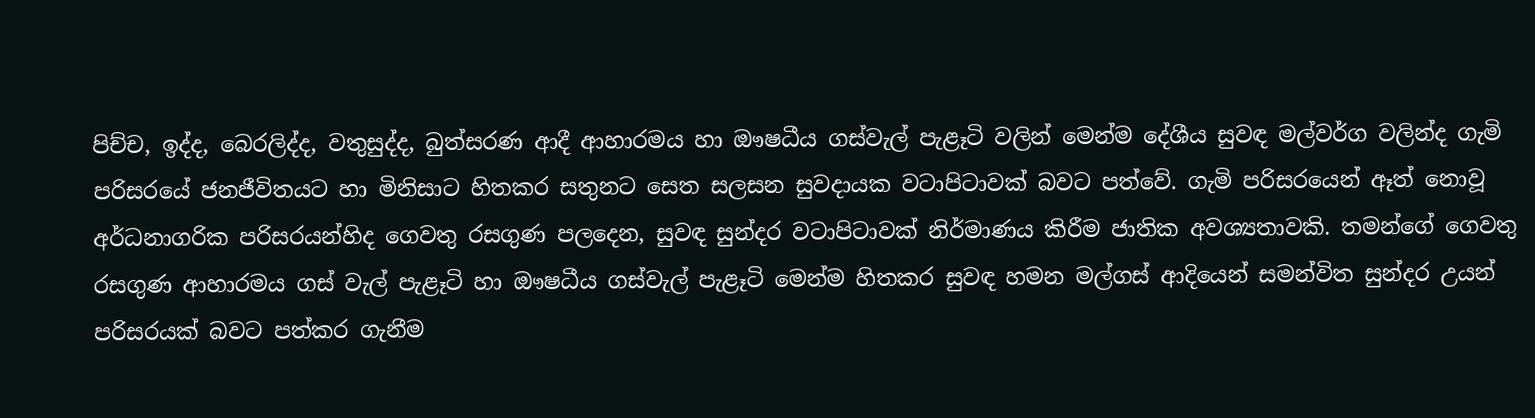පිච්ච, ඉද්ද, බෙරලිද්ද, වතුසුද්ද, බුත්සරණ ආදී ආහාරමය හා ඖෂධීය ගස්‌වැල් පැළෑටි වලින් මෙන්ම දේශීය සුවඳ මල්වර්ග වලින්ද ගැමි පරිසරයේ ජනජීවිතයට හා මිනිසාට හිතකර සතුනට සෙත සලසන සුවදායක වටාපිටාවක්‌ බවට පත්වේ. ගැමි පරිසරයෙන් ඈත් නොවූ අර්ධනාගරික පරිසරයන්හිද ගෙවතු රසගුණ පලදෙන, සුවඳ සුන්දර වටාපිටාවක්‌ නිර්මාණය කිරීම ජාතික අවශ්‍යතාවකි. තමන්ගේ ගෙවතු රසගුණ ආහාරමය ගස්‌ වැල් පැළෑටි හා ඖෂධීය ගස්‌වැල් පැළෑටි මෙන්ම හිතකර සුවඳ හමන මල්ගස්‌ ආදියෙන් සමන්විත සුන්දර උයන් පරිසරයක්‌ බවට පත්කර ගැනීම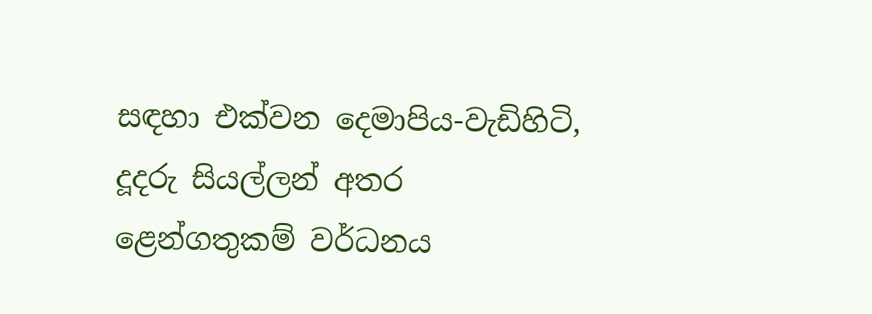සඳහා එක්‌වන දෙමාපිය-වැඩිහිටි, දූදරු සියල්ලන් අතර ළෙන්ගතුකම් වර්ධනය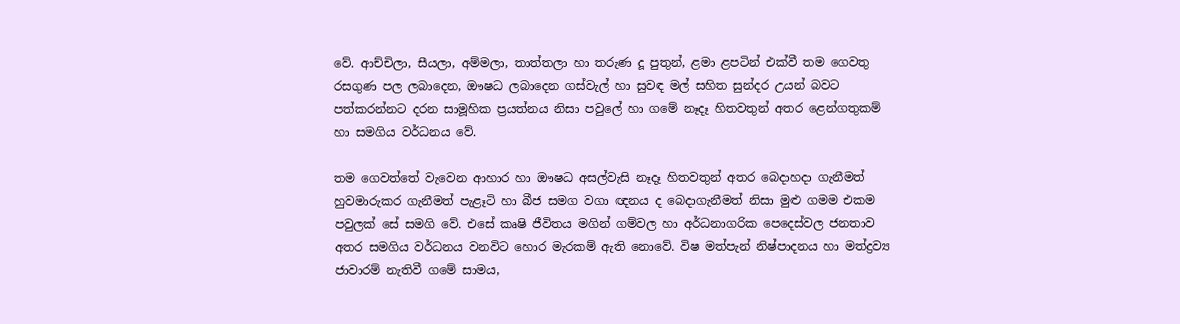වේ. ආච්චිලා, සීයලා, අම්මලා, තාත්තලා හා තරුණ දූ පුතුන්, ළමා ළපටින් එක්‌වී තම ගෙවතු රසගුණ පල ලබාදෙන, ඖෂධ ලබාදෙන ගස්‌වැල් හා සුවඳ මල් සහිත සුන්දර උයන් බවට පත්කරන්නට දරන සාමූහික ප්‍රයත්නය නිසා පවුලේ හා ගමේ නෑදෑ හිතවතුන් අතර ළෙන්ගතුකම් හා සමගිය වර්ධනය වේ.

තම ගෙවත්තේ වැවෙන ආහාර හා ඖෂධ අසල්වැසි නෑදෑ හිතවතුන් අතර බෙදාහදා ගැනීමත් හුවමාරුකර ගැනීමත් පැළෑටි හා බීජ සමග වගා ඥනය ද බෙදාගැනීමත් නිසා මුළු ගමම එකම පවුලක්‌ සේ සමගි වේ. එසේ කෘෂි ජීවිතය මගින් ගම්වල හා අර්ධනාගරික පෙදෙස්‌වල ජනතාව අතර සමගිය වර්ධනය වනවිට හොර මැරකම් ඇති නොවේ. විෂ මත්පැන් නිෂ්පාදනය හා මත්ද්‍රව්‍ය ජාවාරම් නැතිවී ගමේ සාමය,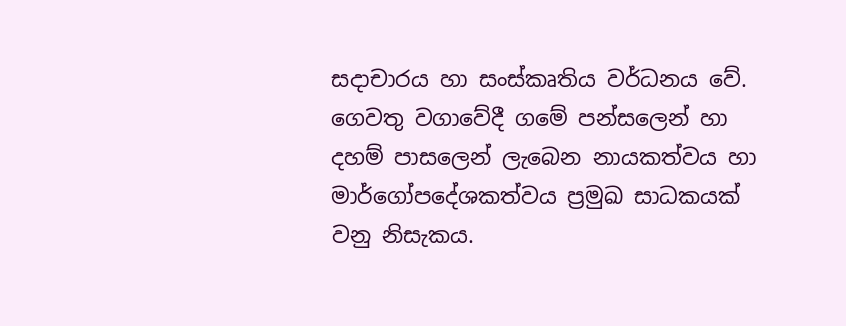සදාචාරය හා සංස්‌කෘතිය වර්ධනය වේ. ගෙවතු වගාවේදී ගමේ පන්සලෙන් හා දහම් පාසලෙන් ලැබෙන නායකත්වය හා මාර්ගෝපදේශකත්වය ප්‍රමුඛ සාධකයක්‌ වනු නිසැකය.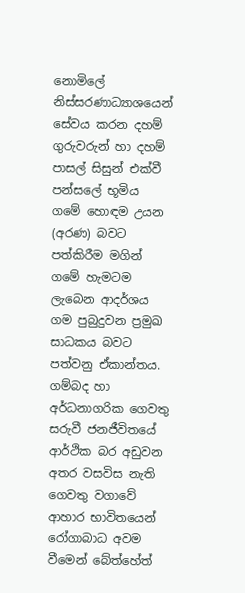නොමිලේ නිස්‌සරණාධ්‍යාශයෙන් සේවය කරන දහම් ගුරුවරුන් හා දහම් පාසල් සිසුන් එක්‌වී පන්සලේ භූමිය ගමේ හොඳම උයන (අරණ) බවට පත්කිරීම මගින් ගමේ හැමටම ලැබෙන ආදර්ශය ගම පුබුදුවන ප්‍රමුඛ සාධකය බවට පත්වනු ඒකාන්තය. ගම්බද හා අර්ධනාගරික ගෙවතු සරුවී ජනජීවිතයේ ආර්ථික බර අඩුවන අතර වසවිස නැති ගෙවතු වගාවේ ආහාර භාවිතයෙන් රෝගාබාධ අවම වීමෙන් බේත්හේත්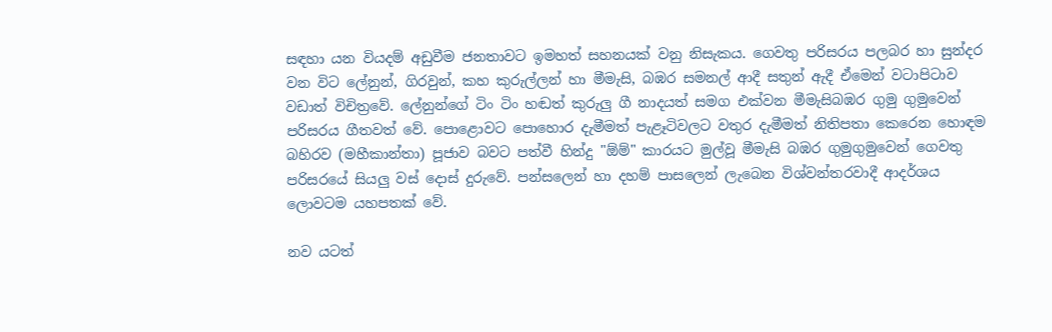සඳහා යන වියදම් අඩුවීම ජනතාවට ඉමහත් සහනයක්‌ වනු නිසැකය. ගෙවතු පරිසරය පලබර හා සුන්දර වන විට ලේනුන්, ගිරවුන්, කහ කුරුල්ලන් හා මීමැසි, බඹර සමනල් ආදී සතුන් ඇදී ඒමෙන් වටාපිටාව වඩාත් විචිත්‍රවේ. ලේනුන්ගේ ටිං ටිං හඬත් කුරුලු ගී නාදයත් සමග එක්‌වන මීමැසිබඹර ගුමු ගුමුවෙන් පරිසරය ගීතවත් වේ. පොළොවට පොහොර දැමීමත් පැළෑටිවලට වතුර දැමීමත් නිතිපතා කෙරෙන හොඳම බහිරව (මහීකාන්තා) පූජාව බවට පත්වී හින්දු "ඕම්" කාරයට මුල්වූ මීමැසි බඹර ගුමුගුමුවෙන් ගෙවතු පරිසරයේ සියලු වස්‌ දොස්‌ දුරුවේ. පන්සලෙන් හා දහම් පාසලෙන් ලැබෙන විශ්වන්තරවාදී ආදර්ශය ලොවටම යහපතක්‌ වේ.

නව යටත්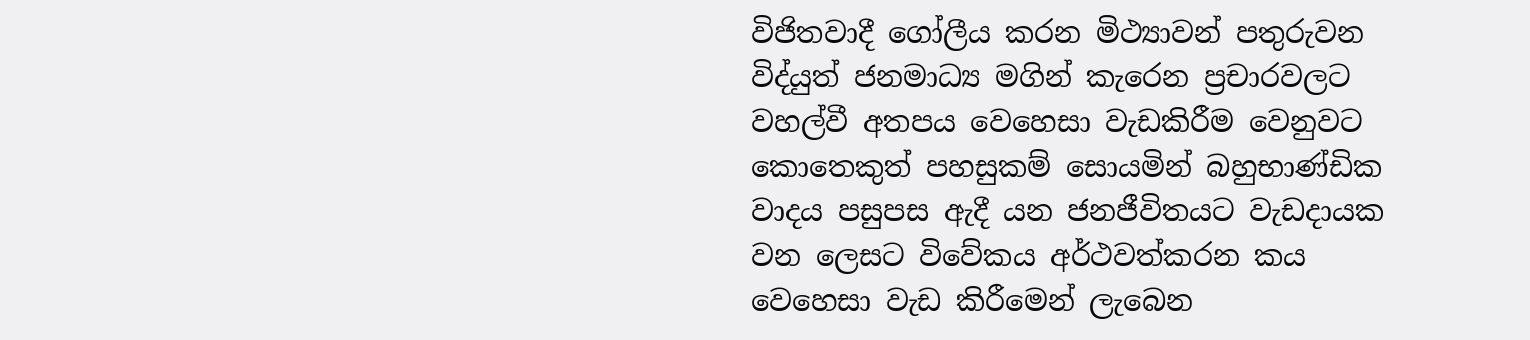විජිතවාදී ගෝලීය කරන මිථ්‍යාවන් පතුරුවන විද්යුත් ජනමාධ්‍ය මගින් කැරෙන ප්‍රචාරවලට වහල්වී අතපය වෙහෙසා වැඩකිරීම වෙනුවට කොතෙකුත් පහසුකම් සොයමින් බහුභාණ්‌ඩික වාදය පසුපස ඇදී යන ජනජීවිතයට වැඩදායක වන ලෙසට විවේකය අර්ථවත්කරන කය වෙහෙසා වැඩ කිරීමෙන් ලැබෙන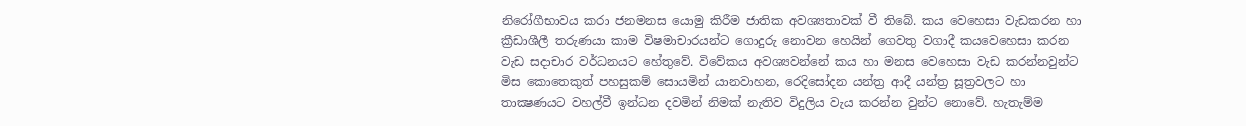නිරෝගීභාවය කරා ජනමනස යොමු කිරීම ජාතික අවශ්‍යතාවක්‌ වී තිබේ. කය වෙහෙසා වැඩකරන හා ක්‍රීඩාශීලී තරුණයා කාම විෂමාචාරයන්ට ගොදුරු නොවන හෙයින් ගෙවතු වගාදී කයවෙහෙසා කරන වැඩ සදාචාර වර්ධනයට හේතුවේ. විවේකය අවශ්‍යවන්නේ කය හා මනස වෙහෙසා වැඩ කරන්නවුන්ට මිස කොතෙකුත් පහසුකම් සොයමින් යානවාහන, රෙදිසෝදන යන්ත්‍ර ආදී යන්ත්‍ර සූත්‍රවලට හා තාක්‍ෂණයට වහල්වී ඉන්ධන දවමින් නිමක්‌ නැතිව විදුලිය වැය කරන්න වුන්ට නොවේ. හැතැම්ම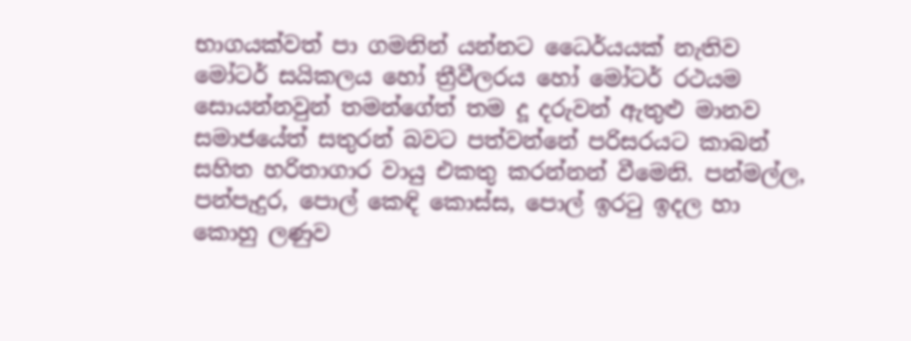භාගයක්‌වත් පා ගමනින් යන්නට ධෛර්යයක්‌ නැතිව මෝටර් සයිකලය හෝ ත්‍රීවීලරය හෝ මෝටර් රථයම සොයන්නවුන් තමන්ගේත් තම දූ දරුවන් ඇතුළු මානව සමාජයේත් සතුරන් බවට පත්වන්නේ පරිසරයට කාබන් සහිත හරිතාගාර වායු එකතු කරන්නන් වීමෙනි. පන්මල්ල, පන්පැදුර, පොල් කෙඳි කොස්‌ස, පොල් ඉරටු ඉදල හා කොහු ලණුව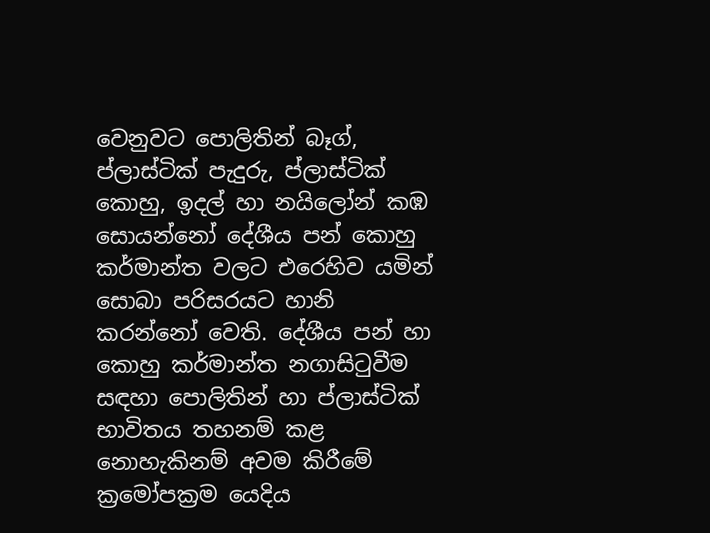වෙනුවට පොලිතින් බෑග්, ප්ලාස්‌ටික්‌ පැදුරු, ප්ලාස්‌ටික්‌ කොහු, ඉදල් හා නයිලෝන් කඹ සොයන්නෝ දේශීය පන් කොහු කර්මාන්ත වලට එරෙහිව යමින් සොබා පරිසරයට හානි කරන්නෝ වෙති. දේශීය පන් හා කොහු කර්මාන්ත නගාසිටුවීම සඳහා පොලිතින් හා ප්ලාස්‌ටික්‌ භාවිතය තහනම් කළ නොහැකිනම් අවම කිරීමේ ක්‍රමෝපක්‍රම යෙදිය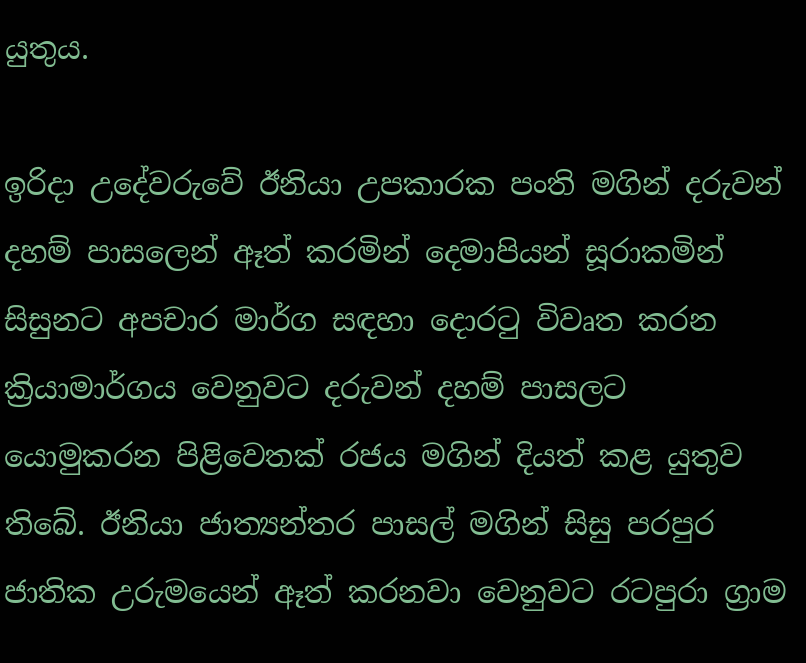යුතුය.

ඉරිදා උදේවරුවේ ඊනියා උපකාරක පංති මගින් දරුවන් දහම් පාසලෙන් ඈත් කරමින් දෙමාපියන් සූරාකමින් සිසුනට අපචාර මාර්ග සඳහා දොරටු විවෘත කරන ක්‍රියාමාර්ගය වෙනුවට දරුවන් දහම් පාසලට යොමුකරන පිළිවෙතක්‌ රජය මගින් දියත් කළ යුතුව තිබේ. ඊනියා ජාත්‍යන්තර පාසල් මගින් සිසු පරපුර ජාතික උරුමයෙන් ඈත් කරනවා වෙනුවට රටපුරා ග්‍රාම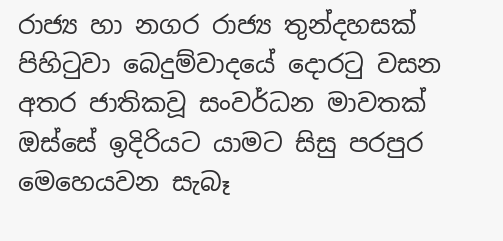රාජ්‍ය හා නගර රාජ්‍ය තුන්දහසක්‌ පිහිටුවා බෙදුම්වාදයේ දොරටු වසන අතර ජාතිකවූ සංවර්ධන මාවතක්‌ ඔස්‌සේ ඉදිරියට යාමට සිසු පරපුර මෙහෙයවන සැබෑ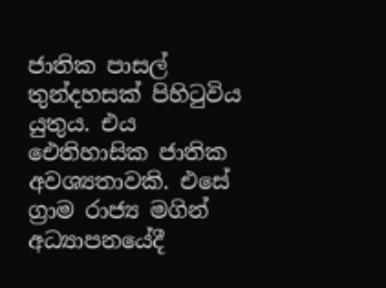ජාතික පාසල් තුන්දහසක්‌ පිහිටුවිය යුතුය. එය ඓතිහාසික ජාතික අවශ්‍යතාවකි. එසේ ග්‍රාම රාජ්‍ය මගින් අධ්‍යාපනයේදී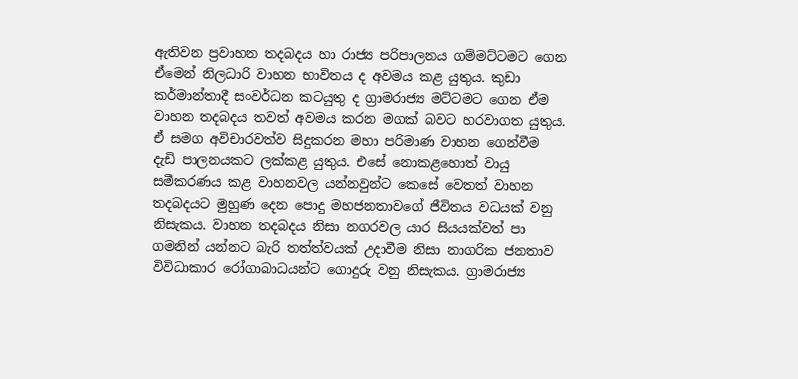ඇතිවන ප්‍රවාහන තදබදය හා රාජ්‍ය පරිපාලනය ගම්මට්‌ටමට ගෙන ඒමෙන් නිලධාරි වාහන භාවිතය ද අවමය කළ යුතුය. කුඩා කර්මාන්තාදී සංවර්ධන කටයුතු ද ග්‍රාමරාජ්‍ය මට්‌ටමට ගෙන ඒම වාහන තදබදය තවත් අවමය කරන මගක්‌ බවට හරවාගත යුතුය. ඒ සමග අවිචාරවත්ව සිදුකරන මහා පරිමාණ වාහන ගෙන්වීම දැඩි පාලනයකට ලක්‌කළ යුතුය. එසේ නොකළහොත් වායු සමීකරණය කළ වාහනවල යන්නවුන්ට කෙසේ වෙතත් වාහන තදබදයට මුහුණ දෙන පොදු මහජනතාවගේ ජීවිතය වධයක්‌ වනු නිසැකය. වාහන තදබදය නිසා නගරවල යාර සියයක්‌වත් පා ගමනින් යන්නට බැරි තත්ත්වයක්‌ උදාවීම නිසා නාගරික ජනතාව විවිධාකාර රෝගාබාධයන්ට ගොදුරු වනු නිසැකය. ග්‍රාමරාජ්‍ය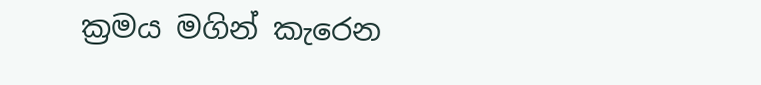ක්‍රමය මගින් කැරෙන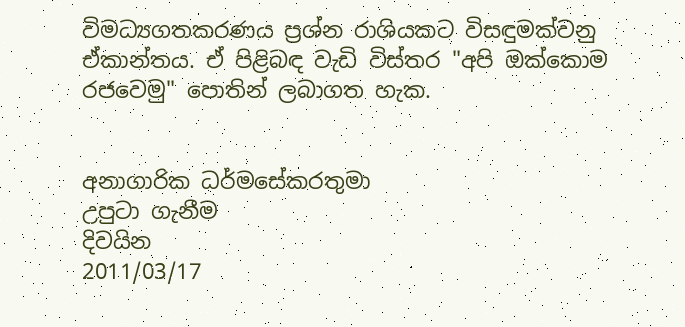විමධ්‍යගතකරණය ප්‍රශ්න රාශියකට විසඳුමක්‌වනු ඒකාන්තය. ඒ පිළිබඳ වැඩි විස්‌තර "අපි ඔක්‌කොම රජවෙමු" පොතින් ලබාගත හැක.


අනාගාරික ධර්මසේකරතුමා
උපුටා ගැනීම
දිවයින
2011/03/17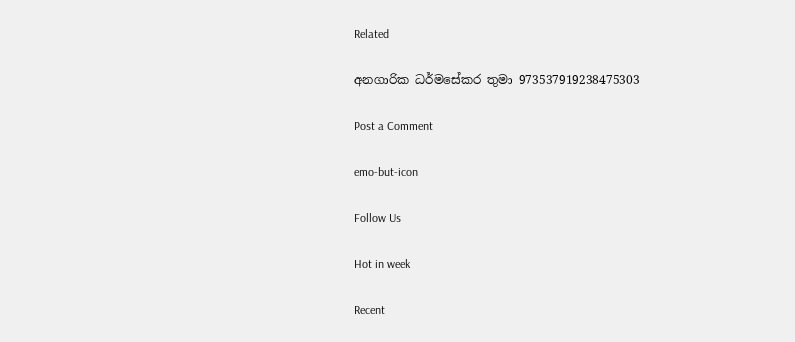Related

අනගාරික ධර්මසේකර තුමා 973537919238475303

Post a Comment

emo-but-icon

Follow Us

Hot in week

Recent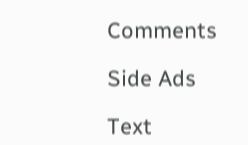Comments

Side Ads

Text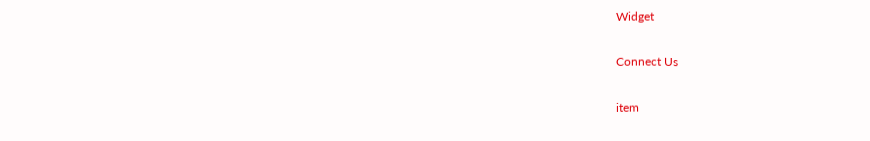Widget

Connect Us

item